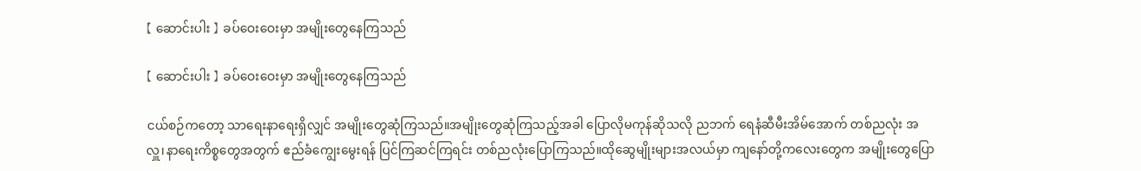【 ဆောင်းပါး 】 ခပ်ဝေးဝေးမှာ အမျိုးတွေနေကြသည်

【 ဆောင်းပါး 】 ခပ်ဝေးဝေးမှာ အမျိုးတွေနေကြသည်

ငယ်စဉ်ကတော့ သာရေးနာရေးရှိလျှင် အမျိုးတွေဆုံကြသည်။အမျိုးတွေဆုံကြသည့်အခါ ပြောလိုမကုန်ဆိုသလို ညဘက် ရေနံဆီမီးအိမ်အောက် တစ်ညလုံး အလှူ၊နာရေးကိစ္စတွေအတွက် ဧည်ခံကျွေးမွေးရန် ပြင်ကြဆင်ကြရင်း တစ်ညလုံးပြောကြသည်။ထိုဆွေမျိုးများအလယ်မှာ ကျနော်တို့ကလေးတွေက အမျိုးတွေပြော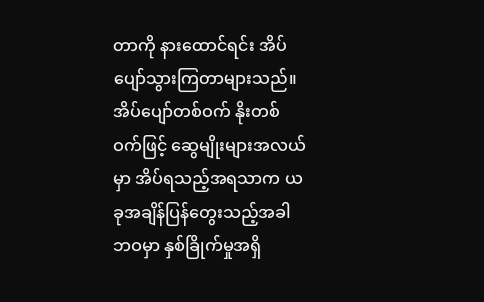တာကို နားထောင်ရင်း အိပ်ပျော်သွားကြတာများသည်။အိပ်ပျော်တစ်ဝက် နိုးတစ်ဝက်ဖြင့် ဆွေမျိုးများအလယ်မှာ အိပ်ရသည့်အရသာက ယခုအချိန်ပြန်တွေးသည့်အခါ ဘဝမှာ နှစ်ခြိုက်မှုအရှိ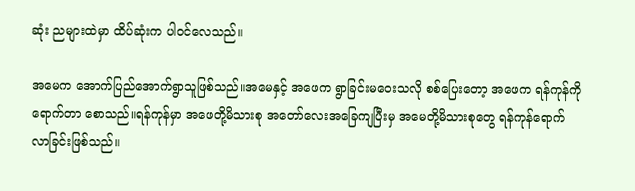ဆုံး ညများထဲမှာ ထိပ်ဆုံးက ပါဝင်လေသည်။

အမေက အောက်ပြည်အောက်ရွာသူဖြစ်သည်။အမေနှင့် အဖေက ရွာခြင်းမဝေးသလို စစ်ပြေးတော့ အဖေက ရန်ကုန်ကိုရောက်တာ စောသည်။ရန်ကုန်မှာ အဖေတို့မိသားစု အတော်လေးအခြေကျပြီးမှ အမေတို့မိသားစုတွေ ရန်ကုန်ရောက်လာခြင်းဖြစ်သည်။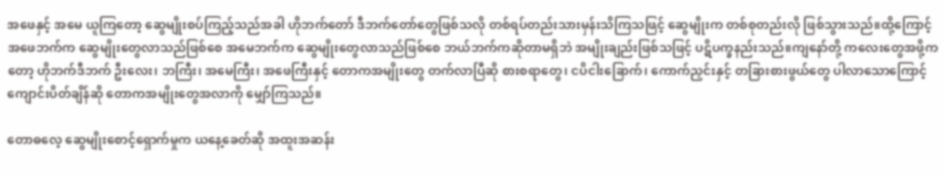အဖေနှင့် အမေ ယူကြတော့ ဆွေမျိုးစပ်ကြည့်သည်အခါ ဟိုဘက်တော် ဒီဘက်တော်တွေဖြစ်သလို တစ်ရပ်တည်းသားမှန်းသိကြသဖြင့် ဆွေမျိုးက တစ်စုတည်းလို ဖြစ်သွားသည်။ထို့ကြောင့် အဖေဘက်က ဆွေမျိုးတွေလာသည်ဖြစ်စေ အမေဘက်က ဆွေမျိုးတွေလာသည်ဖြစ်စေ ဘယ်ဘက်ကဆိုတာမရှိဘဲ အမျိုးချည်းဖြစ်သဖြင့် ပဋိပက္ခနည်းသည်။ကျနော်တို့ ကလေးတွေအဖို့ကတော့ ဟိုဘက်ဒီဘက် ဦးလေး၊ ဘကြီး၊ အမေကြီး၊ အဖေကြီးနှင့် တောကအမျိုးတွေ တက်လာပြီဆို စားစရာတွေ၊ ငပိငါးခြောက်၊ ကောက်ညှင်းနှင့် တခြားစားဖွယ်တွေ ပါလာသောကြောင့် ကျောင်းပိတ်ချိန်ဆို တောကအမျိုးတွေအလာကို မျှော်ကြသည်။

တောဓလေ့ ဆွေမျိုးစောင့်ရှောက်မှုက ယနေ့ခေတ်ဆို အထူးအဆန်း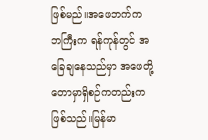ဖြစ်မည်။အဖေဘက်က ဘကြီးက ရန်ကုန်တွင် အခြေချနေသည်မှာ အဖေတို့ တောမှာရှိစဉ်ကတည်းကဖြစ်သည်။မြန်မာ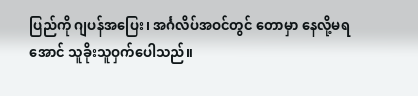ပြည်ကို ဂျပန်အပြေး၊ အင်္ဂလိပ်အဝင်တွင် တောမှာ နေလို့မရအောင် သူခိုးသူဝှက်ပေါသည်။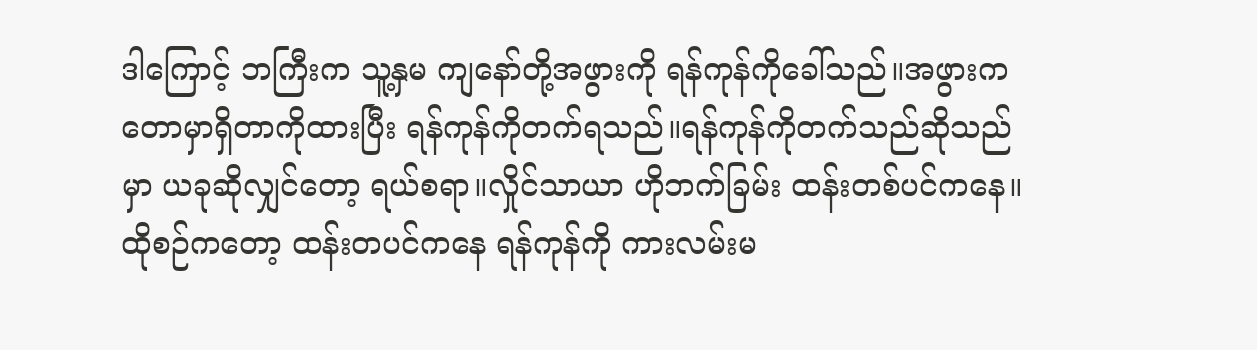ဒါကြောင့် ဘကြီးက သူ့နှမ ကျနော်တို့အဖွားကို ရန်ကုန်ကိုခေါ်သည်။အဖွားက  တောမှာရှိတာကိုထားပြီး ရန်ကုန်ကိုတက်ရသည်။ရန်ကုန်ကိုတက်သည်ဆိုသည်မှာ ယခုဆိုလျှင်တော့ ရယ်စရာ။လှိုင်သာယာ ဟိုဘက်ခြမ်း ထန်းတစ်ပင်ကနေ။ထိုစဉ်ကတော့ ထန်းတပင်ကနေ ရန်ကုန်ကို ကားလမ်းမ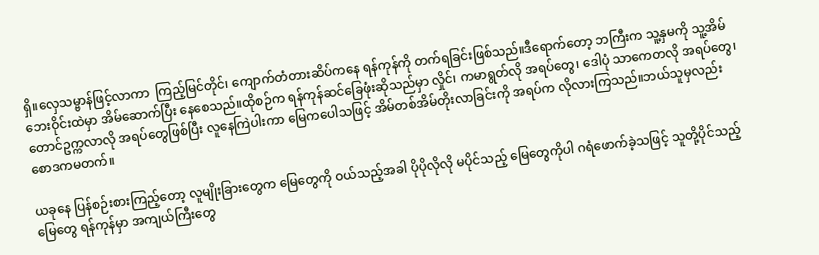ရှိ။လှေသမ္ဗာန်ဖြင့်လာကာ  ကြည့်မြင်တိုင်၊ ကျောက်တံတားဆိပ်ကနေ ရန်ကုန်ကို တက်ရခြင်းဖြစ်သည်။ဒီရောက်တော့ ဘကြီးက သူ့နှမကို သူ့အိမ်ဘေးဝိုင်းထဲမှာ အိမ်ဆောက်ပြီး နေစေသည်။ထိုစဉ်က ရန်ကုန်ဆင်ခြေဖုံးဆိုသည်မှာ လှိုင်၊ ကမာရွတ်လို အရပ်တွေ၊ ဒေါပုံ သာကေတလို အရပ်တွေ၊ တောင်ဥက္ကလာလို အရပ်တွေဖြစ်ပြီး လူနေကြဲပါးကာ မြေကပေါသဖြင့် အိမ်တစ်အိမ်တိုးလာခြင်းကို အရပ်က လိုလားကြသည်။ဘယ်သူမှလည်း စောဒကမတက်။

ယခုနေ ပြန်စဉ်းစားကြည့်တော့ လူမျိုးခြားတွေက မြေတွေကို ဝယ်သည့်အခါ ပိုပိုလိုလို မပိုင်သည့် မြေတွေကိုပါ ဂရံဖောက်ခဲ့သဖြင့် သူတို့ပိုင်သည့်မြေတွေ ရန်ကုန်မှာ အကျယ်ကြီးတွေ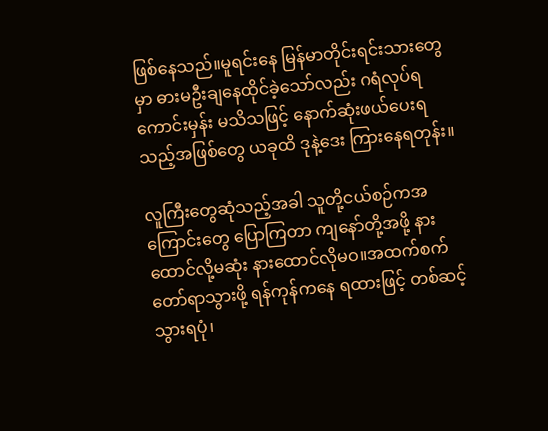ဖြစ်နေသည်။မူရင်းနေ မြန်မာတိုင်းရင်းသားတွေမှာ ဓားမဦးချနေထိုင်ခဲ့သော်လည်း ဂရံလုပ်ရကောင်းမှန်း မသိသဖြင့် နောက်ဆုံးဖယ်ပေးရသည့်အဖြစ်တွေ ယခုထိ ဒုနဲ့ဒေး ကြားနေရတုန်း။

လူကြီးတွေဆုံသည့်အခါ သူတို့ငယ်စဉ်ကအကြောင်းတွေ ပြောကြတာ ကျနော်တို့အဖို့ နားထောင်လို့မဆုံး နားထောင်လိုမဝ။အထက်စက်တော်ရာသွားဖို့ ရန်ကုန်ကနေ ရထားဖြင့် တစ်ဆင့်သွားရပုံ၊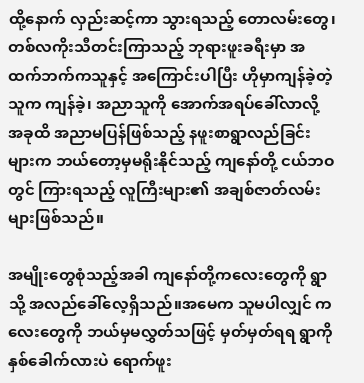ထို့နောက် လှည်းဆင့်ကာ သွားရသည့် တောလမ်းတွေ၊ တစ်လကိုးသီတင်းကြာသည့် ဘုရားဖူးခရီးမှာ အထက်ဘက်ကသူနှင့် အကြောင်းပါပြီး ဟိုမှာကျန်ခဲ့တဲ့သူက ကျန်ခဲ့၊ အညာသူကို အောက်အရပ်ခေါ်လာလို့ အခုထိ အညာမပြန်ဖြစ်သည့် နဖူးစာရွာလည်ခြင်းများက ဘယ်တော့မှမရိုးနိုင်သည့် ကျနော်တို့ ငယ်ဘဝတွင် ကြားရသည့် လူကြီးများ၏ အချစ်ဇာတ်လမ်းများဖြစ်သည်။

အမျိုးတွေစုံသည့်အခါ ကျနော်တို့ကလေးတွေကို ရွာသို့ အလည်ခေါ်လေ့ရှိသည်။အမေက သူမပါလျှင် ကလေးတွေကို ဘယ်မှမလွှတ်သဖြင့် မှတ်မှတ်ရရ ရွာကို နှစ်ခေါက်လားပဲ ရောက်ဖူး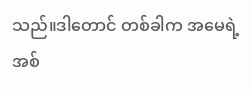သည်။ဒါတောင် တစ်ခါက အမေရဲ့ အစ်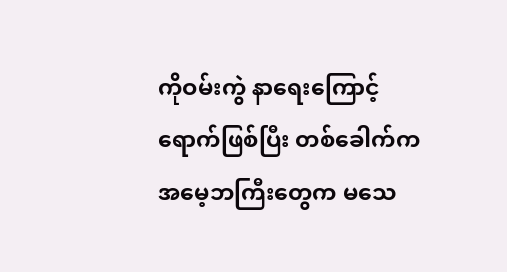ကိုဝမ်းကွဲ နာရေးကြောင့် ရောက်ဖြစ်ပြီး တစ်ခေါက်က အမေ့ဘကြီးတွေက မသေ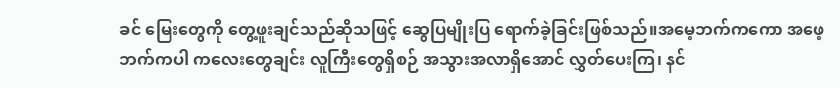ခင် မြေးတွေကို တွေ့ဖူးချင်သည်ဆိုသဖြင့် ဆွေပြမျိုးပြ ရောက်ခဲ့ခြင်းဖြစ်သည်။အမေ့ဘက်ကကော အဖေ့ဘက်ကပါ ကလေးတွေချင်း လူကြီးတွေရှိစဉ် အသွားအလာရှိအောင် လွှတ်ပေးကြ၊ နင်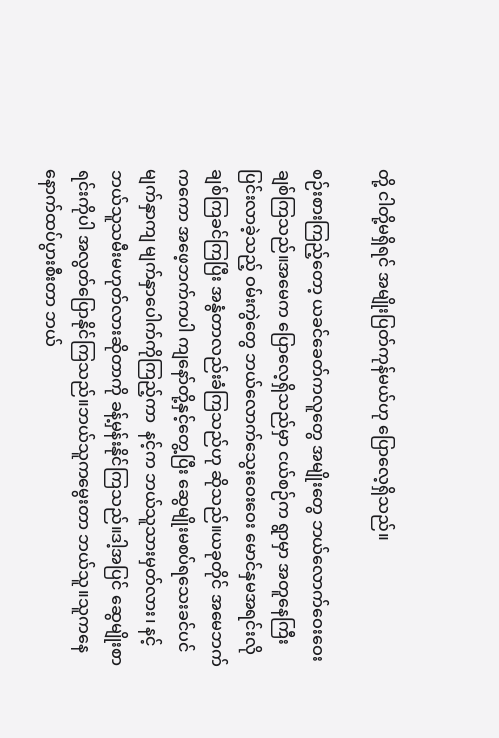တို့ ငါတို့မရှိရင် အမျိုးပြတ်ကုန်မယ်ဟု ပြောလေ့ရှိသည်။

စဉ်းစားကြည့်တော့ ယခင်ခေတ်ကလူတွေ အမျိုးတွေ ဘယ်လောက်ဝေးဝေး ချစ်ကြသည်။အမေက ပြောလေ့ရှိသည်မှာ ငယ်စဉ်က ရွာမှာ အတူနေကြီးပြင်းလာခဲ့သည့် ဝမ်းကွဲတွေ ဘယ်လောက်သွေးဝေးဝေး မောင်နှမအရင်းလို ချစ်ကြခင်ကြပြီး အနွံတာလည်းခံကြသည်ဟု ဆိုသည်။ယခုတိုင် အမေဘက်ကကော အဖေ့ဘက်ကပါ ကျနော်တို့နှင့်တွေ့ပြီး ဆွေမျိုးမစပ်ရသေးခင်ပင် မျက်နှာကျ မျက်နှာပေါက်ကိုကြည့်ကာ  နင့်က ဘယ်သူသားမှတ်လား၊ နင့်ဘယ်သူသမီးမဟုတ်လားဆိုတာကို ခန့်မှန်းနိုင်ကြသည်။ဒါ့အပြင် ဆွေမျိုးစာရင်းကိုပါ အလွတ်ပြောနိုင်ကြသည်။ဘယ်သူကမွေးတာ ဘယ်သူ။သူကနေ နောက်ထပ်ပွားစီးတာ ဘယ်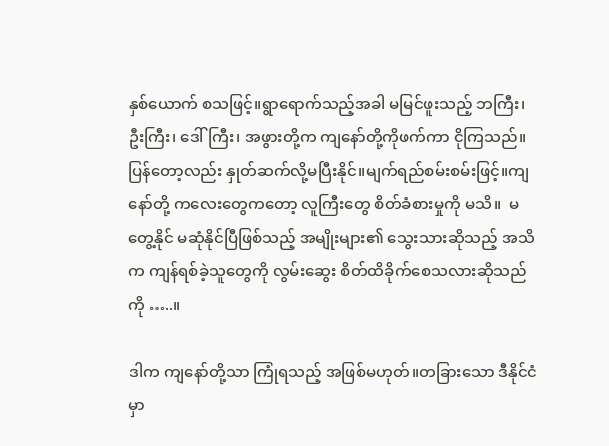နှစ်ယောက် စသဖြင့်။ရွာရောက်သည့်အခါ မမြင်ဖူးသည့် ဘကြီး၊ ဦးကြီး၊ ဒေါ်ကြီး၊ အဖွားတို့က ကျနော်တို့ကိုဖက်ကာ ငိုကြသည်။ပြန်တော့လည်း နှုတ်ဆက်လို့မပြီးနိုင်။မျက်ရည်စမ်းစမ်းဖြင့်။ကျနော်တို့ ကလေးတွေကတော့ လူကြီးတွေ စိတ်ခံစားမှုကို မသိ။  မတွေ့နိုင် မဆုံနိုင်ပြီဖြစ်သည့် အမျိုးများ၏ သွေးသားဆိုသည့် အသိက ကျန်ရစ်ခဲ့သူတွေကို လွမ်းဆွေး စိတ်ထိခိုက်စေသလားဆိုသည်ကို …..။

ဒါက ကျနော်တို့သာ ကြုံရသည့် အဖြစ်မဟုတ်။တခြားသော ဒီနိုင်ငံမှာ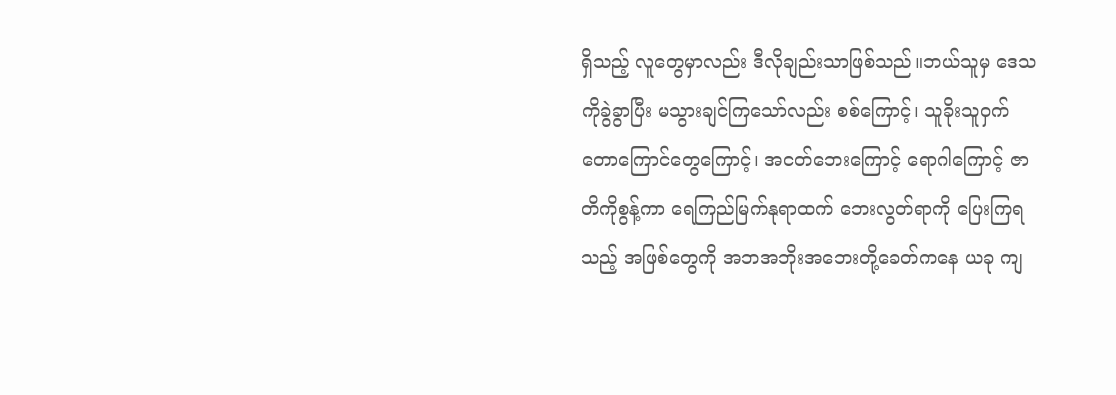ရှိသည့် လူတွေမှာလည်း ဒီလိုချည်းသာဖြစ်သည်။ဘယ်သူမှ ဒေသကိုခွဲခွာပြီး မသွားချင်ကြသော်လည်း စစ်ကြောင့်၊ သူခိုးသူဝှက် တောကြောင်တွေကြောင့်၊ အငတ်ဘေးကြောင့် ရောဂါကြောင့် ဇာတိကိုစွန့်ကာ ရေကြည်မြက်နုရာထက် ဘေးလွတ်ရာကို ပြေးကြရသည့် အဖြစ်တွေကို အဘအဘိုးအဘေးတို့ခေတ်ကနေ ယခု ကျ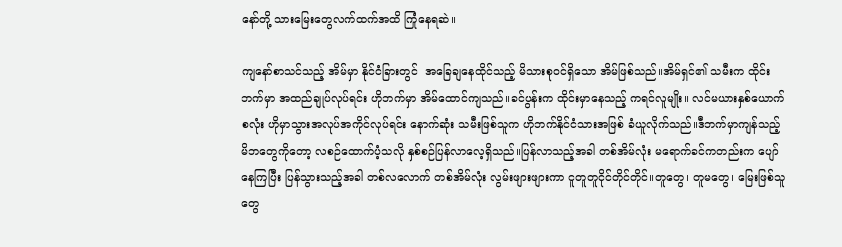နော်တို့ သားမြေးတွေလက်ထက်အထိ ကြုံနေရဆဲ။

ကျနော်စာသင်သည့် အိမ်မှာ နိုင်ငံခြားတွင်  အခြေချနေထိုင်သည့် မိသားစုဝင်ရှိသော အိမ်ဖြစ်သည်။အိမ်ရှင်၏ သမီးက ထိုင်းဘက်မှာ အထည်ချုပ်လုပ်ရင်း ဟိုဘက်မှာ အိမ်ထောင်ကျသည်။ခင်ပွန်းက ထိုင်းမှာနေသည့် ကရင်လူမျိုး။ လင်မယားနှစ်ယောက်စလုံး ဟိုမှာသွားအလုပ်အကိုင်လုပ်ရင်း နောက်ဆုံး သမီးဖြစ်သူက ဟိုဘက်နိုင်ငံသားအဖြစ် ခံယူလိုက်သည်။ဒီဘက်မှာကျန်သည့် မိဘတွေကိုတော့ လစဉ်ထောက်ပံ့သလို နှစ်စဉ်ပြန်လာလေ့ရှိသည်။ပြန်လာသည့်အခါ တစ်အိမ်လုံး မရောက်ခင်ကတည်းက ပျော်နေကြပြီး ပြန်သွားသည့်အခါ တစ်လလောက် တစ်အိမ်လုံး လွမ်းဖျားဖျားကာ ငူတူတူငိုင်တိုင်တိုင်။တူတွေ၊ တူမတွေ၊ မြေးဖြစ်သူတွေ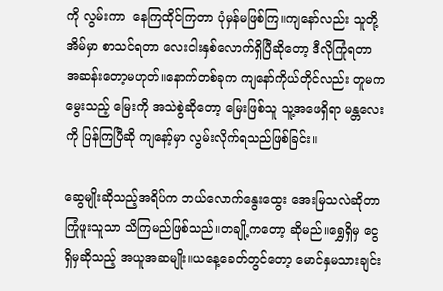ကို လွမ်းကာ  နေကြထိုင်ကြတာ ပုံမှန်မဖြစ်ကြ။ကျနော်လည်း သူတို့အိမ်မှာ စာသင်ရတာ လေးငါးနှစ်လောက်ရှိပြီဆိုတော့ ဒီလိုကြုံရတာ အဆန်းတော့မဟုတ်။နောက်တစ်ခုက ကျနော်ကိုယ်တိုင်လည်း တူမကမွေးသည့် မြေးကို အသဲစွဲဆိုတော့ မြေးဖြစ်သူ သူ့အဖေရှိရာ မန္တလေးကို ပြန်ကြပြီဆို ကျနော့်မှာ လွမ်းလိုက်ရသည်ဖြစ်ခြင်း။

ဆွေမျိုးဆိုသည့်အရိပ်က ဘယ်လောက်နွေးထွေး အေးမြသလဲဆိုတာ ကြုံဖူးသူသာ သိကြမည်ဖြစ်သည်။တချို့ကတော့ ဆိုမည်။ရွှေရှိမှ ငွေရှိမှဆိုသည့် အယူအဆမျိုး။ယနေ့ခေတ်တွင်တော့ မောင်နှမသားချင်း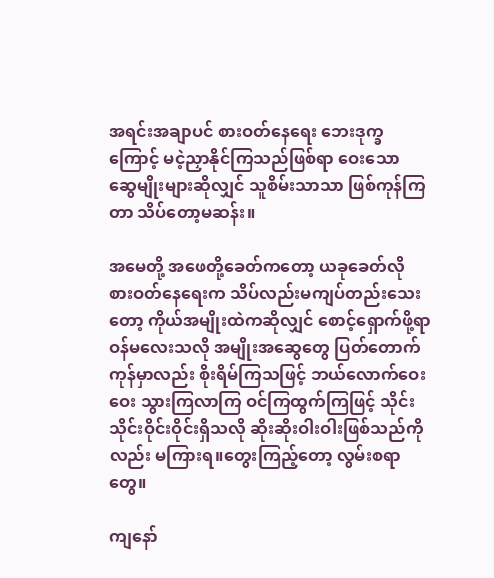အရင်းအချာပင် စားဝတ်နေရေး ဘေးဒုက္ခကြောင့် မငဲ့ညှာနိုင်ကြသည်ဖြစ်ရာ ဝေးသော ဆွေမျိုးများဆိုလျှင် သူစိမ်းသာသာ ဖြစ်ကုန်ကြတာ သိပ်တော့မဆန်း။

အမေတို့ အဖေတို့ခေတ်ကတော့ ယခုခေတ်လို စားဝတ်နေရေးက သိပ်လည်းမကျပ်တည်းသေးတော့ ကိုယ်အမျိုးထဲကဆိုလျှင် စောင့်ရှောက်ဖို့ရာ ဝန်မလေးသလို အမျိုးအဆွေတွေ ပြတ်တောက်ကုန်မှာလည်း စိုးရိမ်ကြသဖြင့် ဘယ်လောက်ဝေးဝေး သွားကြလာကြ ဝင်ကြထွက်ကြဖြင့် သိုင်းသိုင်းဝိုင်းဝိုင်းရှိသလို ဆိုးဆိုးဝါးဝါးဖြစ်သည်ကိုလည်း မကြားရ။တွေးကြည့်တော့ လွမ်းစရာတွေ။

ကျနော်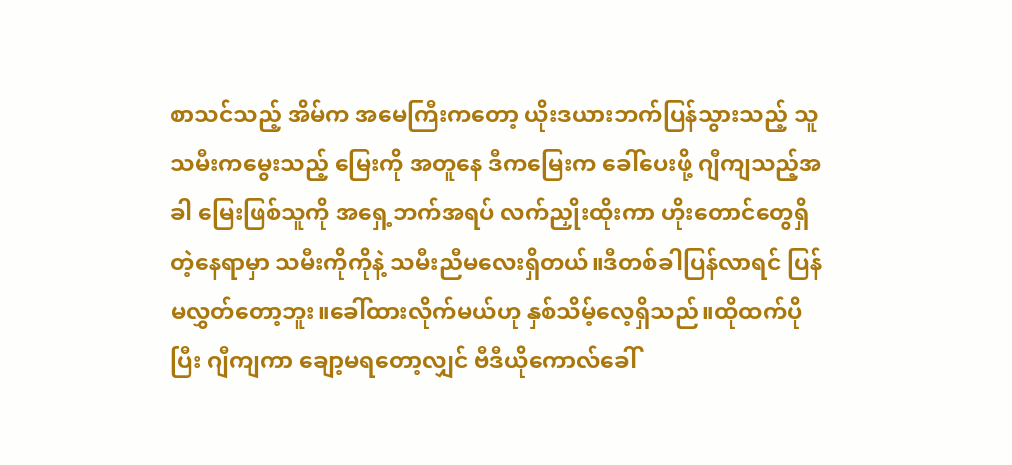စာသင်သည့် အိမ်က အမေကြီးကတော့ ယိုးဒယားဘက်ပြန်သွားသည့် သူသမီးကမွေးသည့် မြေးကို အတူနေ ဒီကမြေးက ခေါ်ပေးဖို့ ဂျီကျသည့်အခါ မြေးဖြစ်သူကို အရှေ့ဘက်အရပ် လက်ညှိုးထိုးကာ ဟိုးတောင်တွေရှိတဲ့နေရာမှာ သမီးကိုကိုနဲ့ သမီးညီမလေးရှိတယ်။ဒီတစ်ခါပြန်လာရင် ပြန်မလွှတ်တော့ဘူး။ခေါ်ထားလိုက်မယ်ဟု နှစ်သိမ့်လေ့ရှိသည်။ထိုထက်ပိုပြီး ဂျီကျကာ ချော့မရတော့လျှင် ဗီဒီယိုကောလ်ခေါ်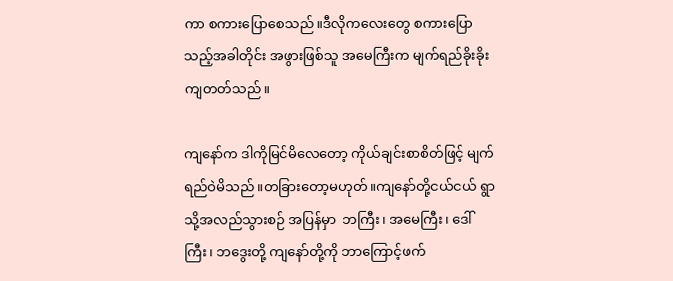ကာ စကားပြောစေသည်။ဒီလိုကလေးတွေ စကားပြောသည့်အခါတိုင်း အဖွားဖြစ်သူ အမေကြီးက မျက်ရည်ခိုးခိုးကျတတ်သည်။

ကျနော်က ဒါကိုမြင်မိလေတော့ ကိုယ်ချင်းစာစိတ်ဖြင့် မျက်ရည်ဝဲမိသည်။တခြားတော့မဟုတ်။ကျနော်တို့ငယ်ငယ် ရွာသို့အလည်သွားစဉ် အပြန်မှာ  ဘကြီး၊ အမေကြီး၊ ဒေါ်ကြီး၊ ဘဒွေးတို့ ကျနော်တို့ကို ဘာကြောင့်ဖက်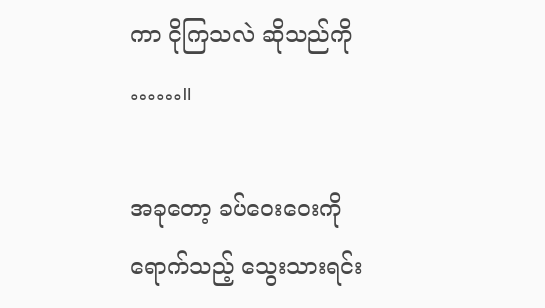ကာ ငိုကြသလဲ ဆိုသည်ကို ……။

အခုတော့ ခပ်ဝေးဝေးကိုရောက်သည့် သွေးသားရင်း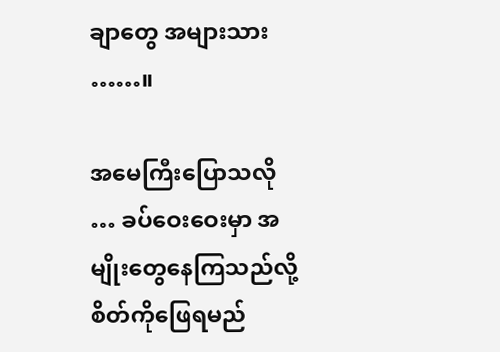ချာတွေ အများသား ……။

အမေကြီးပြောသလို … ခပ်ဝေးဝေးမှာ အမျိုးတွေနေကြသည်လို့ စိတ်ကိုဖြေရမည်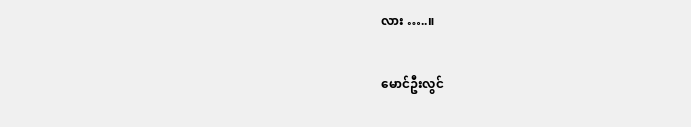လား …..။

မောင်ဦးလွင်